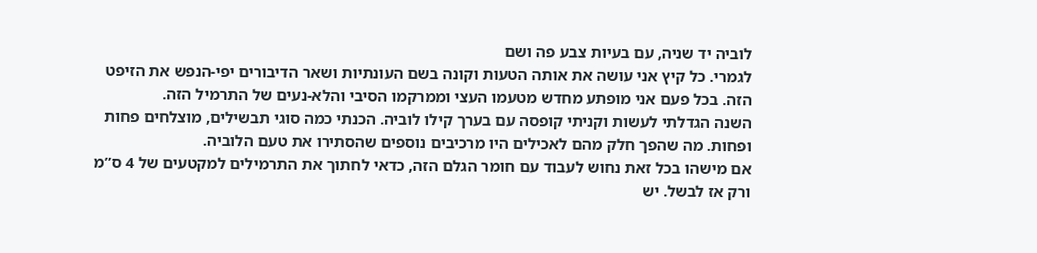לוביה יד שניה, עם בעיות צבע פה ושם
לגמרי. כל קיץ אני עושה את אותה הטעות וקונה בשם העונתיות ושאר הדיבורים יפי-הנפש את הזיפט הזה. בכל פעם אני מופתע מחדש מטעמו העצי וממרקמו הסיבי והלא-נעים של התרמיל הזה.
השנה הגדלתי לעשות וקניתי קופסה עם בערך קילו לוביה. הכנתי כמה סוגי תבשילים, מוצלחים פחות ופחות. מה שהפך חלק מהם לאכילים היו מרכיבים נוספים שהסתירו את טעם הלוביה.
אם מישהו בכל זאת נחוש לעבוד עם חומר הגלם הזה, כדאי לחתוך את התרמילים למקטעים של 4 ס”מ ורק אז לבשל. יש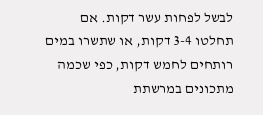לבשל לפחות עשר דקות. אם תחלטו 3-4 דקות, או שתשרו במים רותחים לחמש דקות, כפי שכמה מתכונים במרשתת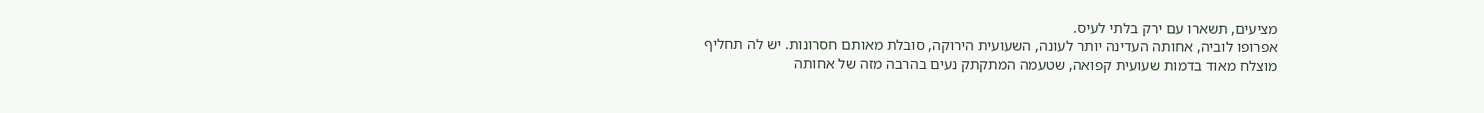מציעים, תשארו עם ירק בלתי לעיס.
אפרופו לוביה, אחותה העדינה יותר לעונה, השעועית הירוקה, סובלת מאותם חסרונות. יש לה תחליף מוצלח מאוד בדמות שעועית קפואה, שטעמה המתקתק נעים בהרבה מזה של אחותה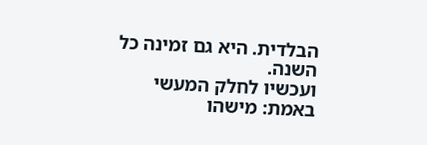הבלדית. היא גם זמינה כל השנה.
ועכשיו לחלק המעשי באמת: מישהו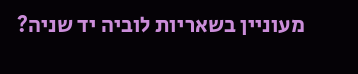מעוניין בשאריות לוביה יד שניה?